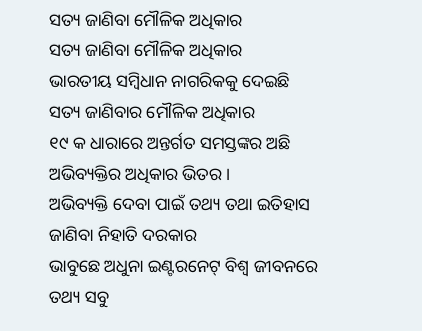ସତ୍ୟ ଜାଣିବା ମୌଳିକ ଅଧିକାର
ସତ୍ୟ ଜାଣିବା ମୌଳିକ ଅଧିକାର
ଭାରତୀୟ ସମ୍ବିଧାନ ନାଗରିକକୁ ଦେଇଛି
ସତ୍ୟ ଜାଣିବାର ମୌଳିକ ଅଧିକାର
୧୯ କ ଧାରାରେ ଅନ୍ତର୍ଗତ ସମସ୍ତଙ୍କର ଅଛି
ଅଭିବ୍ୟକ୍ତିର ଅଧିକାର ଭିତର ।
ଅଭିବ୍ୟକ୍ତି ଦେବା ପାଇଁ ତଥ୍ୟ ତଥା ଇତିହାସ
ଜାଣିବା ନିହାତି ଦରକାର
ଭାବୁଛେ ଅଧୁନା ଇଣ୍ଟରନେଟ୍ ବିଶ୍ବ ଜୀବନରେ
ତଥ୍ୟ ସବୁ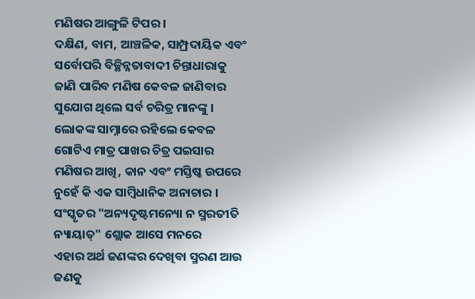ମଣିଷର ଆଙ୍ଗୁଳି ଟିପର ।
ଦକ୍ଷିଣ, ବାମ, ଆଞ୍ଚଳିକ, ସାମ୍ପ୍ରଦାୟିକ ଏବଂ
ସର୍ବୋପରି ବିଚ୍ଛିନ୍ନତାବାଦୀ ଚିନ୍ତାଧାରାକୁ
ଜାଣି ପାରିବ ମଣିଷ କେବଳ ଜାଣିବାର
ସୁଯୋଗ ଥିଲେ ସର୍ବ ଚରିତ୍ର ମାନଙ୍କୁ ।
ଲୋକଙ୍କ ସାମ୍ନାରେ ରହିଲେ କେବଳ
ଗୋଟିଏ ମାତ୍ର ପାଖର ଚିତ୍ର ପଇସାର
ମଣିଷର ଆଖି, କାନ ଏବଂ ମସ୍ତିଷ୍କ ଉପରେ
ନୁହେଁ କି ଏକ ସାମ୍ବିଧାନିକ ଅନାଚାର ।
ସଂସ୍କୃତର "ଅନ୍ୟଦୃଷ୍ଟମନ୍ୟୋ ନ ସ୍ମରତୀତି
ନ୍ୟାୟାତ୍" ଶ୍ଲୋକ ଆସେ ମନରେ
ଏହାର ଅର୍ଥ ଜଣଙ୍କର ଦେଖିବା ସ୍ମରଣ ଆଉ
ଜଣକୁ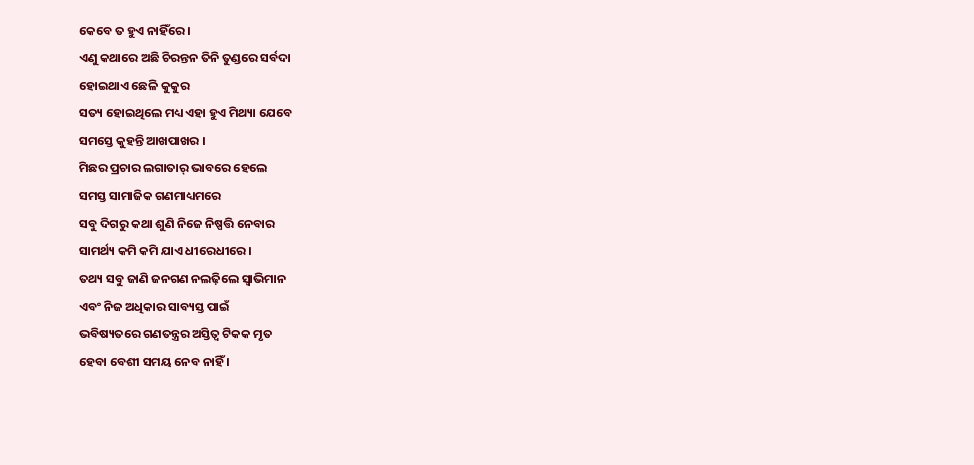କେବେ ତ ହୁଏ ନାହିଁରେ ।
ଏଣୁ କଥାରେ ଅଛି ଚିରନ୍ତନ ତିନି ତୁଣ୍ଡରେ ସର୍ବଦା
ହୋଇଥାଏ ଛେଳି କୁକୁର
ସତ୍ୟ ହୋଇଥିଲେ ମଧ୍ୟ ଏହା ହୁଏ ମିଥ୍ୟା ଯେବେ
ସମସ୍ତେ କୁହନ୍ତି ଆଖପାଖର ।
ମିଛର ପ୍ରଚାର ଲଗାତାର୍ ଭାବରେ ହେଲେ
ସମସ୍ତ ସାମାଜିକ ଗଣମାଧ୍ୟମରେ
ସବୁ ଦିଗରୁ କଥା ଶୁଣି ନିଜେ ନିଷ୍ପତ୍ତି ନେବାର
ସାମର୍ଥ୍ୟ କମି କମି ଯାଏ ଧୀରେଧୀରେ ।
ତଥ୍ୟ ସବୁ ଜାଣି ଜନଗଣ ନଲଢ଼ିଲେ ସ୍ବାଭିମାନ
ଏବଂ ନିଜ ଅଧିକାର ସାବ୍ୟସ୍ତ ପାଇଁ
ଭବିଷ୍ୟତରେ ଗଣତନ୍ତ୍ରର ଅସ୍ତିତ୍ଵ ଟିକକ ମୃତ
ହେବା ବେଶୀ ସମୟ ନେବ ନାହିଁ ।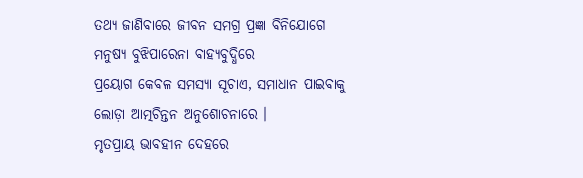ତଥ୍ୟ ଜାଣିବାରେ ଜୀବନ ସମଗ୍ର ପ୍ରଜ୍ଞା ବିନିଯୋଗେ
ମନୁଷ୍ୟ ବୁଝିପାରେନା ବାହ୍ୟବୁଦ୍ଧିରେ
ପ୍ରୟୋଗ କେବଳ ସମସ୍ୟା ସୂଚାଏ, ସମାଧାନ ପାଇବାକୁ
ଲୋଡ଼ା ଆତ୍ମଚିନ୍ତନ ଅନୁଶୋଚନାରେ ।
ମୃତପ୍ରାୟ ଭାବହୀନ ଦେହରେ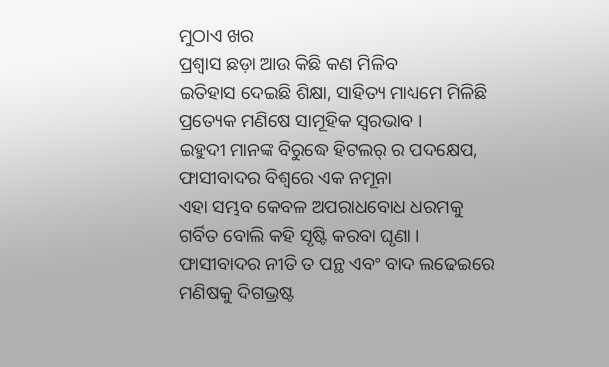ମୁଠାଏ ଖର
ପ୍ରଶ୍ୱାସ ଛଡ଼ା ଆଉ କିଛି କଣ ମିଳିବ
ଇତିହାସ ଦେଇଛି ଶିକ୍ଷା, ସାହିତ୍ୟ ମାଧ୍ୟମେ ମିଳିଛି
ପ୍ରତ୍ୟେକ ମଣିଷେ ସାମୂହିକ ସ୍ୱରଭାବ ।
ଇହୁଦୀ ମାନଙ୍କ ବିରୁଦ୍ଧେ ହିଟଲର୍ ର ପଦକ୍ଷେପ,
ଫାସୀବାଦର ବିଶ୍ୱରେ ଏକ ନମୂନା
ଏହା ସମ୍ଭବ କେବଳ ଅପରାଧବୋଧ ଧରମକୁ
ଗର୍ବିତ ବୋଲି କହି ସୃଷ୍ଟି କରବା ଘୃଣା ।
ଫାସୀବାଦର ନୀତି ତ ପନ୍ଥ ଏବଂ ବାଦ ଲଢେଇରେ
ମଣିଷକୁ ଦିଗଭ୍ରଷ୍ଟ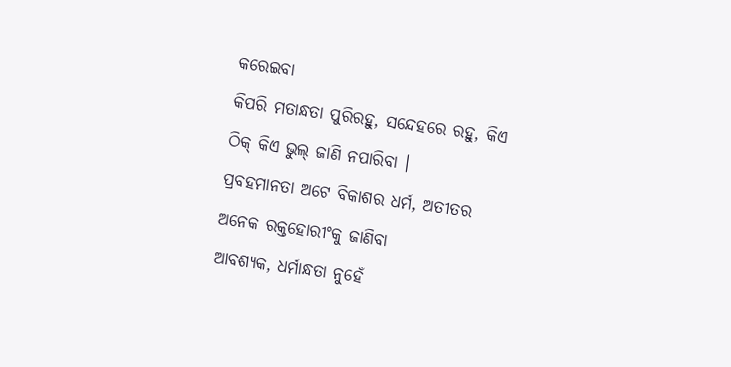କରେଇବା
କିପରି ମତାନ୍ଧତା ପୁରିରହୁ, ସନ୍ଦେହରେ ରହୁ, କିଏ
ଠିକ୍ କିଏ ଭୁଲ୍ ଜାଣି ନପାରିବା ।
ପ୍ରବହମାନତା ଅଟେ ବିକାଶର ଧର୍ମ, ଅତୀତର
ଅନେକ ରକ୍ତହୋରୀଂକୁ ଜାଣିବା
ଆବଶ୍ୟକ, ଧର୍ମାନ୍ଧତା ନୁହେଁ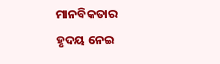ମାନବିକତାର
ହୃଦୟ ନେଇ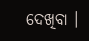ଦେଖିବା ।